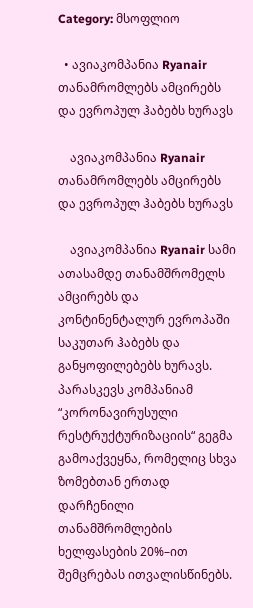Category: მსოფლიო

  • ავიაკომპანია Ryanair თანამრომლებს ამცირებს და ევროპულ ჰაბებს ხურავს

    ავიაკომპანია Ryanair თანამრომლებს ამცირებს და ევროპულ ჰაბებს ხურავს

    ავიაკომპანია Ryanair სამი ათასამდე თანამშრომელს ამცირებს და კონტინენტალურ ევროპაში საკუთარ ჰაბებს და განყოფილებებს ხურავს. პარასკევს კომპანიამ “კორონავირუსული რესტრუქტურიზაციის“ გეგმა გამოაქვეყნა, რომელიც სხვა ზომებთან ერთად დარჩენილი თანამშრომლების ხელფასების 20%–ით შემცრებას ითვალისწინებს.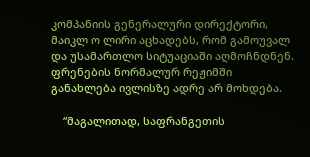კომპანიის გენერალური დირექტორი, მაიკლ ო ლირი აცხადებს, რომ გამოუვალ და უსამართლო სიტუაციაში აღმოჩნდნენ. ფრენების ნორმალურ რეჟიმში განახლება ივლისზე ადრე არ მოხდება.

    “მაგალითად, საფრანგეთის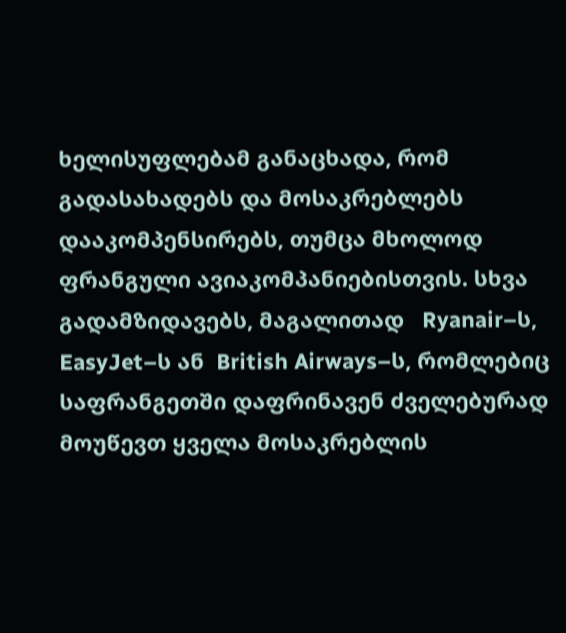ხელისუფლებამ განაცხადა, რომ გადასახადებს და მოსაკრებლებს დააკომპენსირებს, თუმცა მხოლოდ ფრანგული ავიაკომპანიებისთვის. სხვა გადამზიდავებს, მაგალითად   Ryanair–ს, EasyJet–ს ან  British Airways–ს, რომლებიც საფრანგეთში დაფრინავენ ძველებურად მოუწევთ ყველა მოსაკრებლის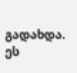გადახდა. ეს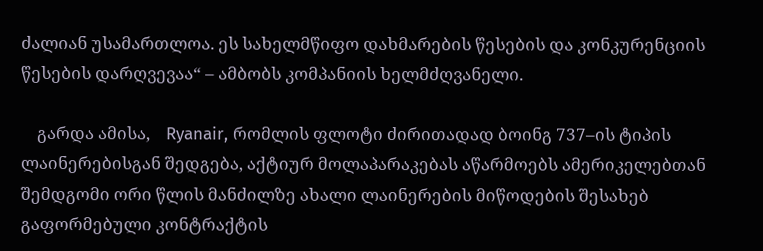ძალიან უსამართლოა. ეს სახელმწიფო დახმარების წესების და კონკურენციის წესების დარღვევაა“ – ამბობს კომპანიის ხელმძღვანელი.

    გარდა ამისა,    Ryanair, რომლის ფლოტი ძირითადად ბოინგ 737–ის ტიპის ლაინერებისგან შედგება, აქტიურ მოლაპარაკებას აწარმოებს ამერიკელებთან შემდგომი ორი წლის მანძილზე ახალი ლაინერების მიწოდების შესახებ გაფორმებული კონტრაქტის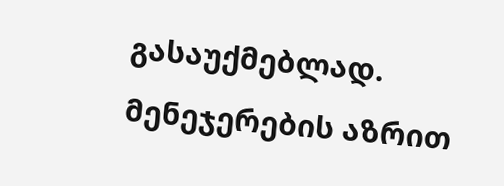გასაუქმებლად. მენეჯერების აზრით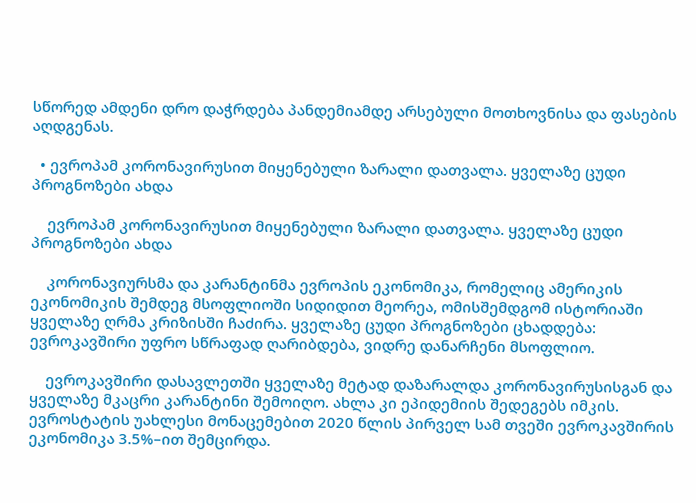სწორედ ამდენი დრო დაჭრდება პანდემიამდე არსებული მოთხოვნისა და ფასების აღდგენას.

  • ევროპამ კორონავირუსით მიყენებული ზარალი დათვალა. ყველაზე ცუდი პროგნოზები ახდა

    ევროპამ კორონავირუსით მიყენებული ზარალი დათვალა. ყველაზე ცუდი პროგნოზები ახდა

    კორონავიურსმა და კარანტინმა ევროპის ეკონომიკა, რომელიც ამერიკის ეკონომიკის შემდეგ მსოფლიოში სიდიდით მეორეა, ომისშემდგომ ისტორიაში ყველაზე ღრმა კრიზისში ჩაძირა. ყველაზე ცუდი პროგნოზები ცხადდება: ევროკავშირი უფრო სწრაფად ღარიბდება, ვიდრე დანარჩენი მსოფლიო.

    ევროკავშირი დასავლეთში ყველაზე მეტად დაზარალდა კორონავირუსისგან და ყველაზე მკაცრი კარანტინი შემოიღო. ახლა კი ეპიდემიის შედეგებს იმკის. ევროსტატის უახლესი მონაცემებით 2020 წლის პირველ სამ თვეში ევროკავშირის ეკონომიკა 3.5%–ით შემცირდა.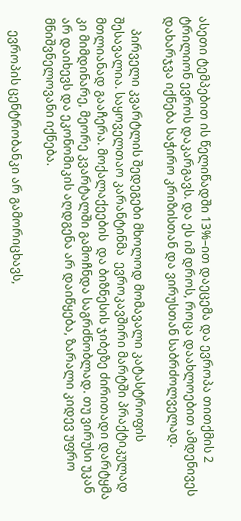ასეთი ტემპებით ის წელიწადში 13%–ით დაეცემა და ევროპა თითქმის 2 ტრილიონ ევროს დაკარგავს. და ეს იმ დროს, როცა დაახლოებით ამდენივეს დახარჯვა იქნება საჭირო კრიზისთან და ვირუსთან საბრძოლველად.

    პირველი კვარტლის შედეგები მხოლოდ მომავალი კატასტროფის შესავალია. საყოველთაო კარანტინმა  ევროკავშირი მარტში პრაქტიკულად მთლიანად გააჩერა. მოქალაქეების  და ბიზნესის ჯიბეზე ძირითადი დარტყმა კი მიმდინარე, მეორე კვარტალში გამოჩნდა საგრძნობლად. თუ ვირუსი უკან არ დაიხევს და ეკონომიკის აღდგენა არ დაიწყება, ზარალი კიდევ უფრო მნიშვნელოვანი იქნება.

    ევროპის ცენტრობანკი არ გამორიცხავს,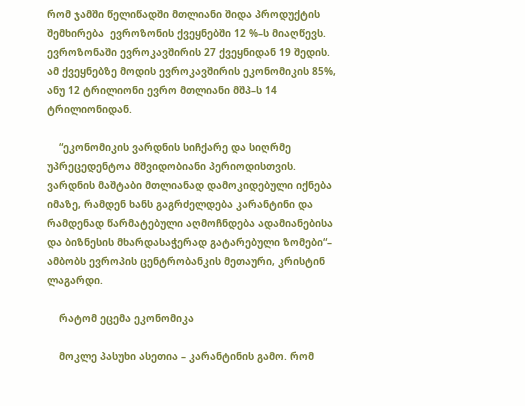რომ ჯამში წელიწადში მთლიანი შიდა პროდუქტის შემხირება  ევროზონის ქვეყნებში 12 %–ს მიაღწევს. ევროზონაში ევროკავშირის 27 ქვეყნიდან 19 შედის. ამ ქვეყნებზე მოდის ევროკავშირის ეკონომიკის 85%, ანუ 12 ტრილიონი ევრო მთლიანი მშპ–ს 14 ტრილიონიდან.

    “ეკონომიკის ვარდნის სიჩქარე და სიღრმე უპრეცედენტოა მშვიდობიანი პერიოდისთვის. ვარდნის მაშტაბი მთლიანად დამოკიდებული იქნება იმაზე, რამდენ ხანს გაგრძელდება კარანტინი და რამდენად წარმატებული აღმოჩნდება ადამიანებისა და ბიზნესის მხარდასაჭერად გატარებული ზომები“– ამბობს ევროპის ცენტრობანკის მეთაური, კრისტინ ლაგარდი.

    რატომ ეცემა ეკონომიკა

    მოკლე პასუხი ასეთია – კარანტინის გამო. რომ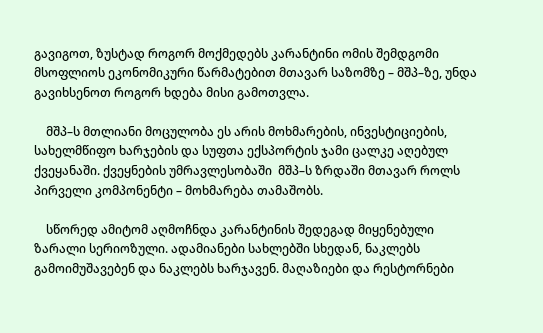გავიგოთ, ზუსტად როგორ მოქმედებს კარანტინი ომის შემდგომი მსოფლიოს ეკონომიკური წარმატებით მთავარ საზომზე – მშპ–ზე, უნდა გავიხსენოთ როგორ ხდება მისი გამოთვლა.

    მშპ–ს მთლიანი მოცულობა ეს არის მოხმარების, ინვესტიციების, სახელმწიფო ხარჯების და სუფთა ექსპორტის ჯამი ცალკე აღებულ ქვეყანაში. ქვეყნების უმრავლესობაში  მშპ–ს ზრდაში მთავარ როლს პირველი კომპონენტი – მოხმარება თამაშობს.

    სწორედ ამიტომ აღმოჩნდა კარანტინის შედეგად მიყენებული ზარალი სერიოზული. ადამიანები სახლებში სხედან, ნაკლებს გამოიმუშავებენ და ნაკლებს ხარჯავენ. მაღაზიები და რესტორნები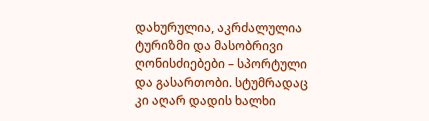დახურულია, აკრძალულია ტურიზმი და მასობრივი ღონისძიებები – სპორტული და გასართობი. სტუმრადაც კი აღარ დადის ხალხი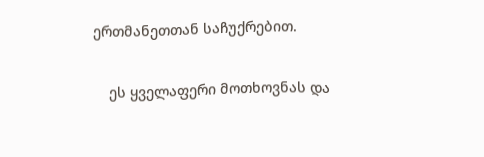ერთმანეთთან საჩუქრებით.

    ეს ყველაფერი მოთხოვნას და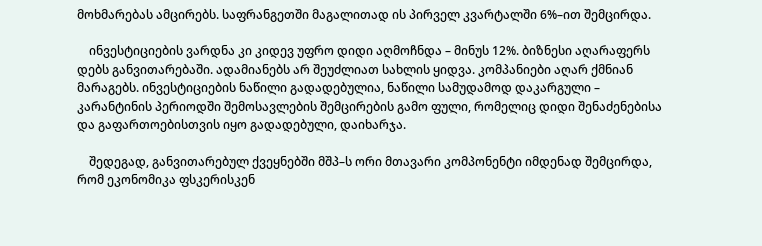მოხმარებას ამცირებს. საფრანგეთში მაგალითად ის პირველ კვარტალში 6%–ით შემცირდა.

    ინვესტიციების ვარდნა კი კიდევ უფრო დიდი აღმოჩნდა – მინუს 12%. ბიზნესი აღარაფერს დებს განვითარებაში. ადამიანებს არ შეუძლიათ სახლის ყიდვა. კომპანიები აღარ ქმნიან მარაგებს. ინვესტიციების ნაწილი გადადებულია, ნაწილი სამუდამოდ დაკარგული – კარანტინის პერიოდში შემოსავლების შემცირების გამო ფული, რომელიც დიდი შენაძენებისა და გაფართოებისთვის იყო გადადებული, დაიხარჯა.

    შედეგად, განვითარებულ ქვეყნებში მშპ–ს ორი მთავარი კომპონენტი იმდენად შემცირდა, რომ ეკონომიკა ფსკერისკენ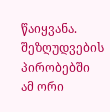წაიყვანა. შეზღუდვების პირობებში ამ ორი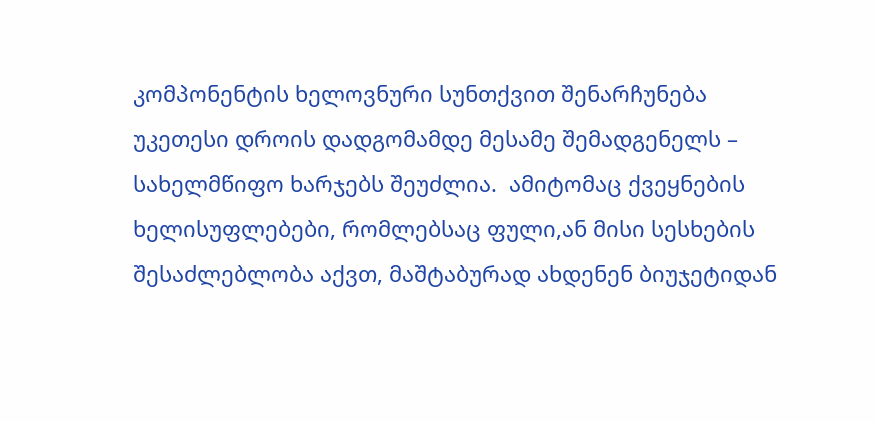კომპონენტის ხელოვნური სუნთქვით შენარჩუნება უკეთესი დროის დადგომამდე მესამე შემადგენელს – სახელმწიფო ხარჯებს შეუძლია.  ამიტომაც ქვეყნების ხელისუფლებები, რომლებსაც ფული,ან მისი სესხების შესაძლებლობა აქვთ, მაშტაბურად ახდენენ ბიუჯეტიდან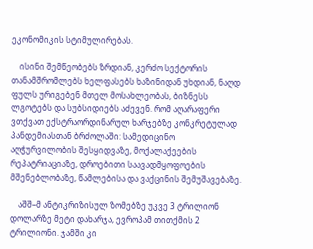ეკონომიკის სტიმულირებას.

    ისინი შემწეობებს ზრდიან, კერძო სექტორის თანამშრომლებს ხელფასებს ხაზინიდან უხდიან, ნაღდ ფულს ურიგებენ მთელ მოსახლეობას, ბიზნესს ლგოტებს და სუბსიდიებს აძევენ. რომ აღარაფერი ვთქვათ ექსტრაორდინარულ ხარჯებზე კონკრეტულად პანდემიასთან ბრძოლაში: სამედიცინო აღჭურვილობის შესყიდვაზე, მოქალაქეების რეპატრიაციაზე, დროებითი საავადმყოფოების მშენებლობაზე, წამლებისა და ვაქცინის შემუშავებაზე.

    აშშ–მ ანტიკრიზისულ ზომებზე უკვე 3 ტრილიონ დოლარზე მეტი დახარჯა, ევროპამ თითქმის 2 ტრილიონი. ჯამში კი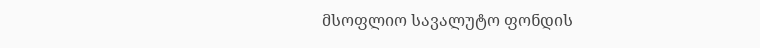მსოფლიო სავალუტო ფონდის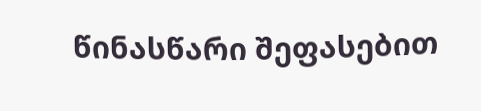წინასწარი შეფასებით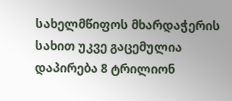სახელმწიფოს მხარდაჭერის სახით უკვე გაცემულია დაპირება 8 ტრილიონ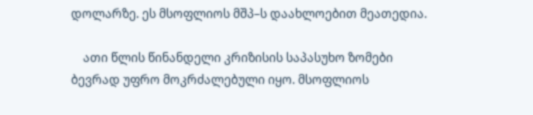დოლარზე. ეს მსოფლიოს მშპ–ს დაახლოებით მეათედია.

    ათი წლის წინანდელი კრიზისის საპასუხო ზომები ბევრად უფრო მოკრძალებული იყო. მსოფლიოს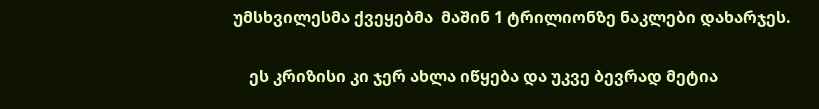უმსხვილესმა ქვეყებმა  მაშინ 1 ტრილიონზე ნაკლები დახარჯეს.

    ეს კრიზისი კი ჯერ ახლა იწყება და უკვე ბევრად მეტია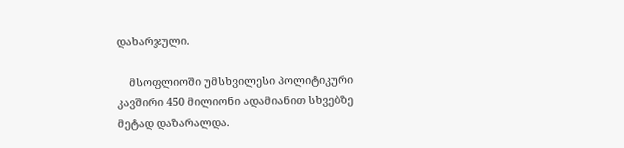დახარჯული.

    მსოფლიოში უმსხვილესი პოლიტიკური კავშირი 450 მილიონი ადამიანით სხვებზე მეტად დაზარალდა.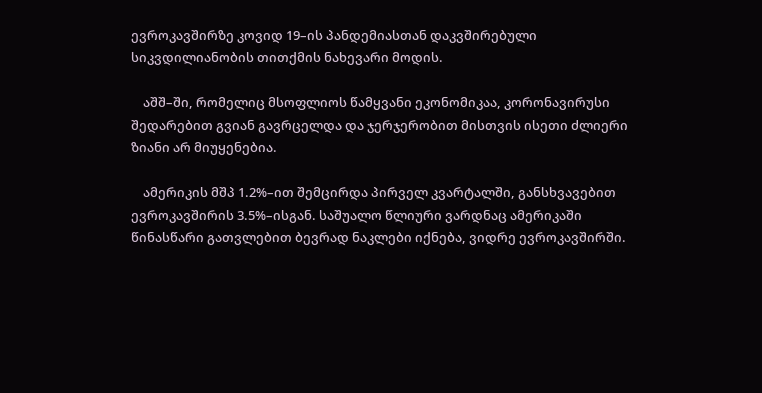ევროკავშირზე კოვიდ 19–ის პანდემიასთან დაკვშირებული სიკვდილიანობის თითქმის ნახევარი მოდის.

    აშშ–ში, რომელიც მსოფლიოს წამყვანი ეკონომიკაა, კორონავირუსი შედარებით გვიან გავრცელდა და ჯერჯერობით მისთვის ისეთი ძლიერი ზიანი არ მიუყენებია.

    ამერიკის მშპ 1.2%–ით შემცირდა პირველ კვარტალში, განსხვავებით ევროკავშირის 3.5%–ისგან. საშუალო წლიური ვარდნაც ამერიკაში წინასწარი გათვლებით ბევრად ნაკლები იქნება, ვიდრე ევროკავშირში.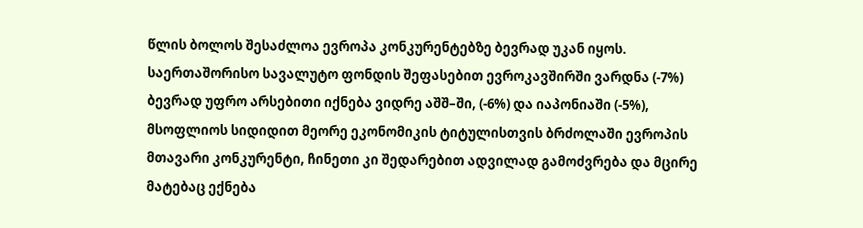წლის ბოლოს შესაძლოა ევროპა კონკურენტებზე ბევრად უკან იყოს. საერთაშორისო სავალუტო ფონდის შეფასებით ევროკავშირში ვარდნა (-7%)  ბევრად უფრო არსებითი იქნება ვიდრე აშშ–ში, (-6%) და იაპონიაში (-5%), მსოფლიოს სიდიდით მეორე ეკონომიკის ტიტულისთვის ბრძოლაში ევროპის მთავარი კონკურენტი, ჩინეთი კი შედარებით ადვილად გამოძვრება და მცირე მატებაც ექნება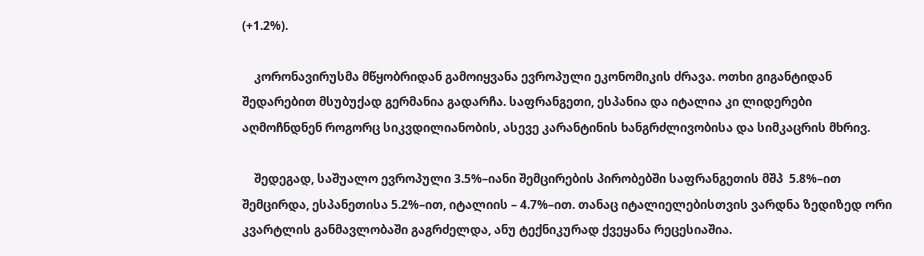(+1.2%).

    კორონავირუსმა მწყობრიდან გამოიყვანა ევროპული ეკონომიკის ძრავა. ოთხი გიგანტიდან შედარებით მსუბუქად გერმანია გადარჩა. საფრანგეთი, ესპანია და იტალია კი ლიდერები აღმოჩნდნენ როგორც სიკვდილიანობის, ასევე კარანტინის ხანგრძლივობისა და სიმკაცრის მხრივ.

    შედეგად, საშუალო ევროპული 3.5%–იანი შემცირების პირობებში საფრანგეთის მშპ  5.8%–ით შემცირდა, ესპანეთისა 5.2%–ით, იტალიის – 4.7%–ით. თანაც იტალიელებისთვის ვარდნა ზედიზედ ორი კვარტლის განმავლობაში გაგრძელდა, ანუ ტექნიკურად ქვეყანა რეცესიაშია.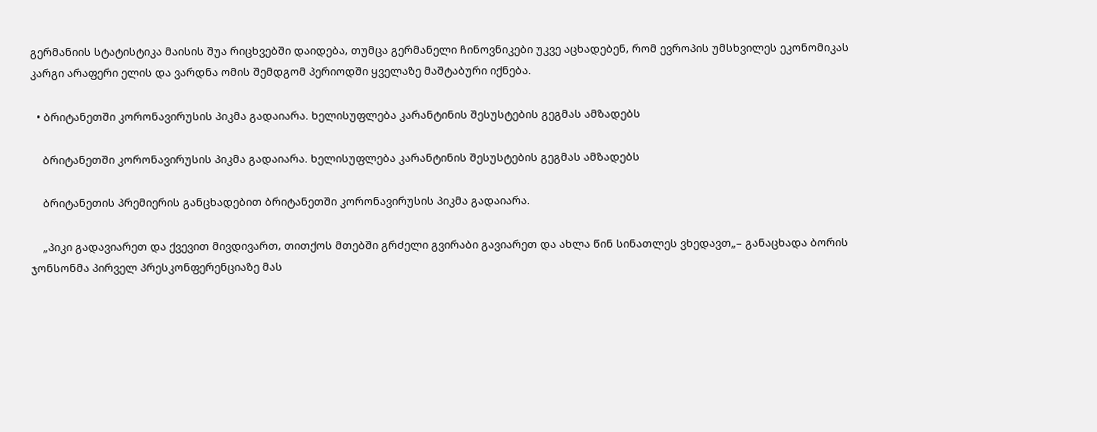გერმანიის სტატისტიკა მაისის შუა რიცხვებში დაიდება, თუმცა გერმანელი ჩინოვნიკები უკვე აცხადებენ, რომ ევროპის უმსხვილეს ეკონომიკას კარგი არაფერი ელის და ვარდნა ომის შემდგომ პერიოდში ყველაზე მაშტაბური იქნება.

  • ბრიტანეთში კორონავირუსის პიკმა გადაიარა. ხელისუფლება კარანტინის შესუსტების გეგმას ამზადებს

    ბრიტანეთში კორონავირუსის პიკმა გადაიარა. ხელისუფლება კარანტინის შესუსტების გეგმას ამზადებს

    ბრიტანეთის პრემიერის განცხადებით ბრიტანეთში კორონავირუსის პიკმა გადაიარა.

    „პიკი გადავიარეთ და ქვევით მივდივართ, თითქოს მთებში გრძელი გვირაბი გავიარეთ და ახლა წინ სინათლეს ვხედავთ„– განაცხადა ბორის ჯონსონმა პირველ პრესკონფერენციაზე მას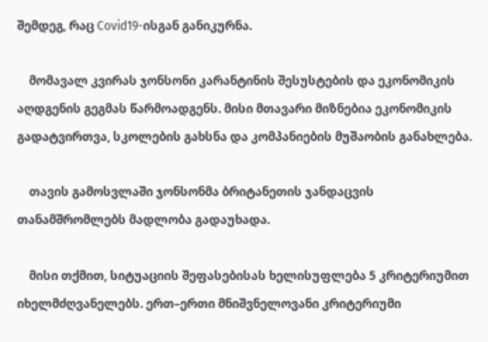შემდეგ, რაც Covid19-ისგან განიკურნა.

    მომავალ კვირას ჯონსონი კარანტინის შესუსტების და ეკონომიკის აღდგენის გეგმას წარმოადგენს. მისი მთავარი მიზნებია ეკონომიკის გადატვირთვა, სკოლების გახსნა და კომპანიების მუშაობის განახლება.

    თავის გამოსვლაში ჯონსონმა ბრიტანეთის ჯანდაცვის თანამშრომლებს მადლობა გადაუხადა.

    მისი თქმით, სიტუაციის შეფასებისას ხელისუფლება 5 კრიტერიუმით იხელმძღვანელებს. ერთ–ერთი მნიშვნელოვანი კრიტერიუმი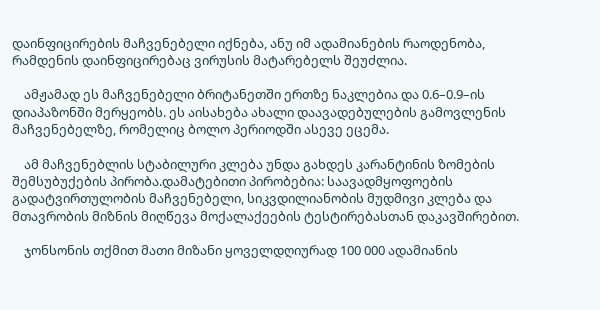დაინფიცირების მაჩვენებელი იქნება, ანუ იმ ადამიანების რაოდენობა, რამდენის დაინფიცირებაც ვირუსის მატარებელს შეუძლია.

    ამჟამად ეს მაჩვენებელი ბრიტანეთში ერთზე ნაკლებია და 0.6–0.9–ის დიაპაზონში მერყეობს. ეს აისახება ახალი დაავადებულების გამოვლენის მაჩვენებელზე, რომელიც ბოლო პერიოდში ასევე ეცემა.

    ამ მაჩვენებლის სტაბილური კლება უნდა გახდეს კარანტინის ზომების შემსუბუქების პირობა.დამატებითი პირობებია: საავადმყოფოების გადატვირთულობის მაჩვენებელი, სიკვდილიანობის მუდმივი კლება და მთავრობის მიზნის მიღწევა მოქალაქეების ტესტირებასთან დაკავშირებით.

    ჯონსონის თქმით მათი მიზანი ყოველდღიურად 100 000 ადამიანის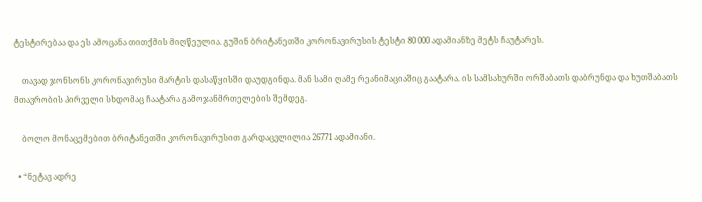ტესტირებაა და ეს ამოცანა თითქმის მიღწეულია. გუშინ ბრიტანეთში კორონავირუსის ტესტი 80 000 ადამიანზე მეტს ჩაუტარეს.

    თავად ჯონსონს კორონავირუსი მარტის დასაწყისში დაუდგინდა. მან სამი ღამე რეანიმაციაშიც გაატარა. ის სამსახურში ორშაბათს დაბრუნდა და ხუთშაბათს მთავრობის პირველი სხდომაც ჩაატარა გამოჯანმრთელების შემდეგ.

    ბოლო მონაცემებით ბრიტანეთში კორონავირუსით გარდაცვლილია 26771 ადამიანი.

  • “ნეტავ ადრე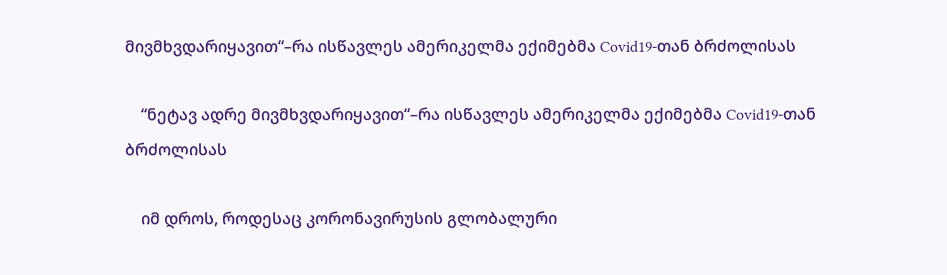მივმხვდარიყავით“–რა ისწავლეს ამერიკელმა ექიმებმა Covid19-თან ბრძოლისას

    “ნეტავ ადრე მივმხვდარიყავით“–რა ისწავლეს ამერიკელმა ექიმებმა Covid19-თან ბრძოლისას

    იმ დროს, როდესაც კორონავირუსის გლობალური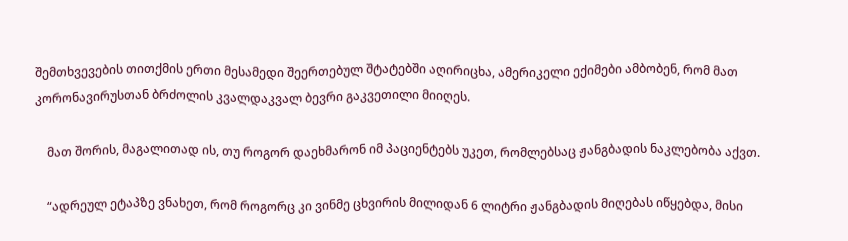შემთხვევების თითქმის ერთი მესამედი შეერთებულ შტატებში აღირიცხა, ამერიკელი ექიმები ამბობენ, რომ მათ კორონავირუსთან ბრძოლის კვალდაკვალ ბევრი გაკვეთილი მიიღეს.

    მათ შორის, მაგალითად ის, თუ როგორ დაეხმარონ იმ პაციენტებს უკეთ, რომლებსაც ჟანგბადის ნაკლებობა აქვთ.

    “ადრეულ ეტაპზე ვნახეთ, რომ როგორც კი ვინმე ცხვირის მილიდან 6 ლიტრი ჟანგბადის მიღებას იწყებდა, მისი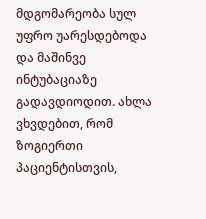მდგომარეობა სულ უფრო უარესდებოდა და მაშინვე ინტუბაციაზე გადავდიოდით. ახლა ვხვდებით, რომ ზოგიერთი პაციენტისთვის,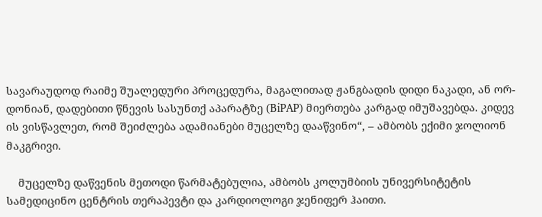სავარაუდოდ რაიმე შუალედური პროცედურა, მაგალითად ჟანგბადის დიდი ნაკადი, ან ორ-დონიან, დადებითი წნევის სასუნთქ აპარატზე (BiPAP) მიერთება კარგად იმუშავებდა. კიდევ ის ვისწავლეთ, რომ შეიძლება ადამიანები მუცელზე დააწვინო“, – ამბობს ექიმი ჯოლიონ მაკგრივი.

    მუცელზე დაწვენის მეთოდი წარმატებულია, ამბობს კოლუმბიის უნივერსიტეტის სამედიცინო ცენტრის თერაპევტი და კარდიოლოგი ჯენიფერ ჰაითი.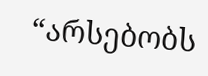“არსებობს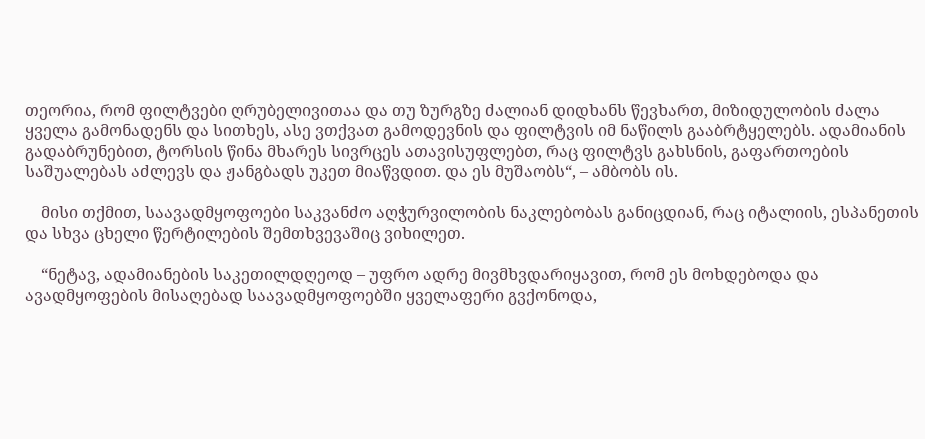თეორია, რომ ფილტვები ღრუბელივითაა და თუ ზურგზე ძალიან დიდხანს წევხართ, მიზიდულობის ძალა ყველა გამონადენს და სითხეს, ასე ვთქვათ გამოდევნის და ფილტვის იმ ნაწილს გააბრტყელებს. ადამიანის გადაბრუნებით, ტორსის წინა მხარეს სივრცეს ათავისუფლებთ, რაც ფილტვს გახსნის, გაფართოების საშუალებას აძლევს და ჟანგბადს უკეთ მიაწვდით. და ეს მუშაობს“, – ამბობს ის.

    მისი თქმით, საავადმყოფოები საკვანძო აღჭურვილობის ნაკლებობას განიცდიან, რაც იტალიის, ესპანეთის და სხვა ცხელი წერტილების შემთხვევაშიც ვიხილეთ.

    “ნეტავ, ადამიანების საკეთილდღეოდ – უფრო ადრე მივმხვდარიყავით, რომ ეს მოხდებოდა და ავადმყოფების მისაღებად საავადმყოფოებში ყველაფერი გვქონოდა,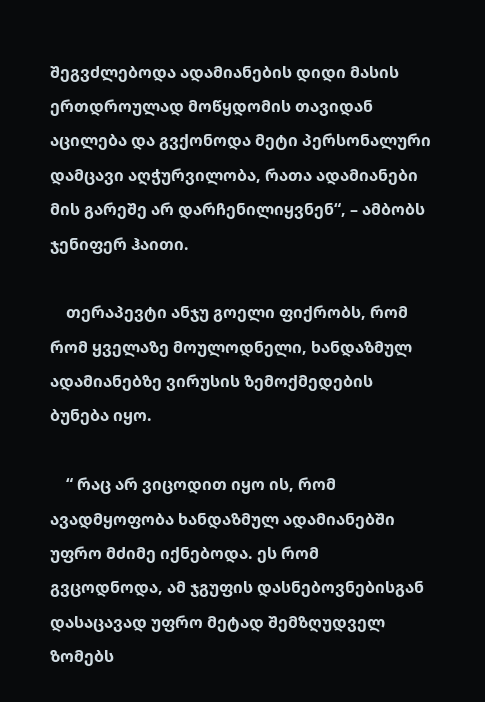შეგვძლებოდა ადამიანების დიდი მასის ერთდროულად მოწყდომის თავიდან აცილება და გვქონოდა მეტი პერსონალური დამცავი აღჭურვილობა, რათა ადამიანები მის გარეშე არ დარჩენილიყვნენ“, – ამბობს ჯენიფერ ჰაითი.

    თერაპევტი ანჯუ გოელი ფიქრობს, რომ რომ ყველაზე მოულოდნელი, ხანდაზმულ ადამიანებზე ვირუსის ზემოქმედების ბუნება იყო.

    “ რაც არ ვიცოდით იყო ის, რომ ავადმყოფობა ხანდაზმულ ადამიანებში უფრო მძიმე იქნებოდა. ეს რომ გვცოდნოდა, ამ ჯგუფის დასნებოვნებისგან დასაცავად უფრო მეტად შემზღუდველ ზომებს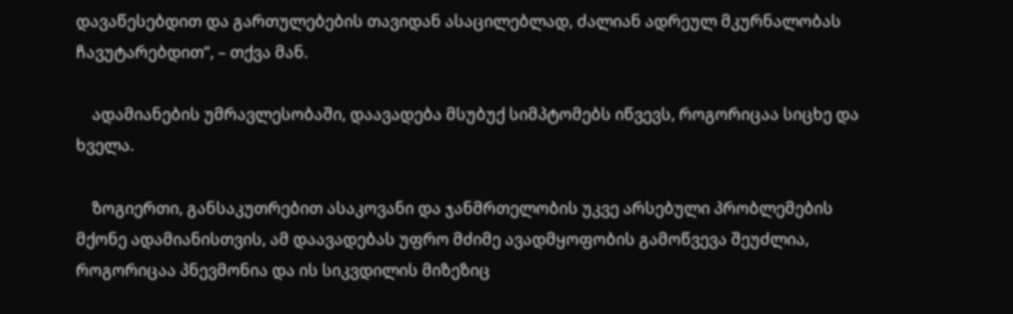დავაწესებდით და გართულებების თავიდან ასაცილებლად, ძალიან ადრეულ მკურნალობას ჩავუტარებდით“, – თქვა მან.

    ადამიანების უმრავლესობაში, დაავადება მსუბუქ სიმპტომებს იწვევს, როგორიცაა სიცხე და ხველა.

    ზოგიერთი, განსაკუთრებით ასაკოვანი და ჯანმრთელობის უკვე არსებული პრობლემების მქონე ადამიანისთვის, ამ დაავადებას უფრო მძიმე ავადმყოფობის გამოწვევა შეუძლია, როგორიცაა პნევმონია და ის სიკვდილის მიზეზიც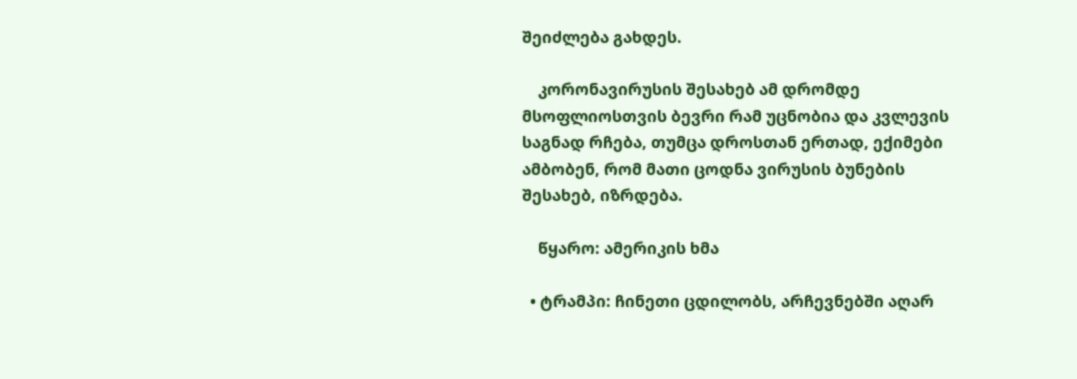შეიძლება გახდეს.

    კორონავირუსის შესახებ ამ დრომდე მსოფლიოსთვის ბევრი რამ უცნობია და კვლევის საგნად რჩება, თუმცა დროსთან ერთად, ექიმები ამბობენ, რომ მათი ცოდნა ვირუსის ბუნების შესახებ, იზრდება.

    წყარო: ამერიკის ხმა

  • ტრამპი: ჩინეთი ცდილობს, არჩევნებში აღარ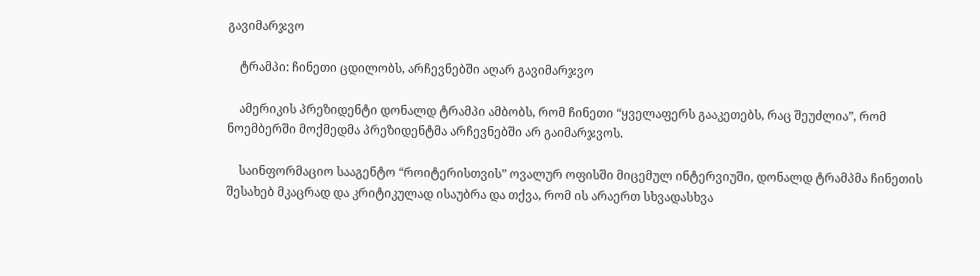გავიმარჯვო

    ტრამპი: ჩინეთი ცდილობს, არჩევნებში აღარ გავიმარჯვო

    ამერიკის პრეზიდენტი დონალდ ტრამპი ამბობს, რომ ჩინეთი “ყველაფერს გააკეთებს, რაც შეუძლია”, რომ ნოემბერში მოქმედმა პრეზიდენტმა არჩევნებში არ გაიმარჯვოს.

    საინფორმაციო სააგენტო “როიტერისთვის” ოვალურ ოფისში მიცემულ ინტერვიუში, დონალდ ტრამპმა ჩინეთის შესახებ მკაცრად და კრიტიკულად ისაუბრა და თქვა, რომ ის არაერთ სხვადასხვა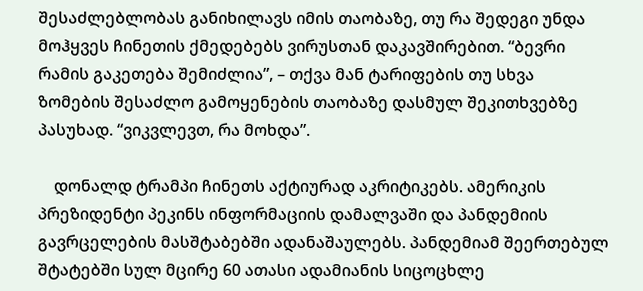შესაძლებლობას განიხილავს იმის თაობაზე, თუ რა შედეგი უნდა მოჰყვეს ჩინეთის ქმედებებს ვირუსთან დაკავშირებით. “ბევრი რამის გაკეთება შემიძლია”, – თქვა მან ტარიფების თუ სხვა ზომების შესაძლო გამოყენების თაობაზე დასმულ შეკითხვებზე პასუხად. “ვიკვლევთ, რა მოხდა”.

    დონალდ ტრამპი ჩინეთს აქტიურად აკრიტიკებს. ამერიკის პრეზიდენტი პეკინს ინფორმაციის დამალვაში და პანდემიის გავრცელების მასშტაბებში ადანაშაულებს. პანდემიამ შეერთებულ შტატებში სულ მცირე 60 ათასი ადამიანის სიცოცხლე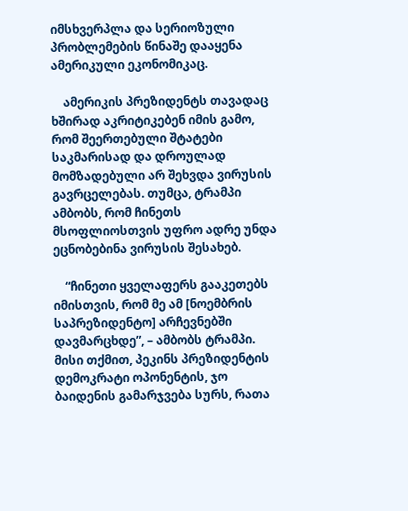იმსხვერპლა და სერიოზული პრობლემების წინაშე დააყენა ამერიკული ეკონომიკაც.

    ამერიკის პრეზიდენტს თავადაც ხშირად აკრიტიკებენ იმის გამო, რომ შეერთებული შტატები საკმარისად და დროულად მომზადებული არ შეხვდა ვირუსის გავრცელებას. თუმცა, ტრამპი ამბობს, რომ ჩინეთს მსოფლიოსთვის უფრო ადრე უნდა ეცნობებინა ვირუსის შესახებ.

    “ჩინეთი ყველაფერს გააკეთებს იმისთვის, რომ მე ამ [ნოემბრის საპრეზიდენტო] არჩევნებში დავმარცხდე”, – ამბობს ტრამპი. მისი თქმით, პეკინს პრეზიდენტის დემოკრატი ოპონენტის, ჯო ბაიდენის გამარჯვება სურს, რათა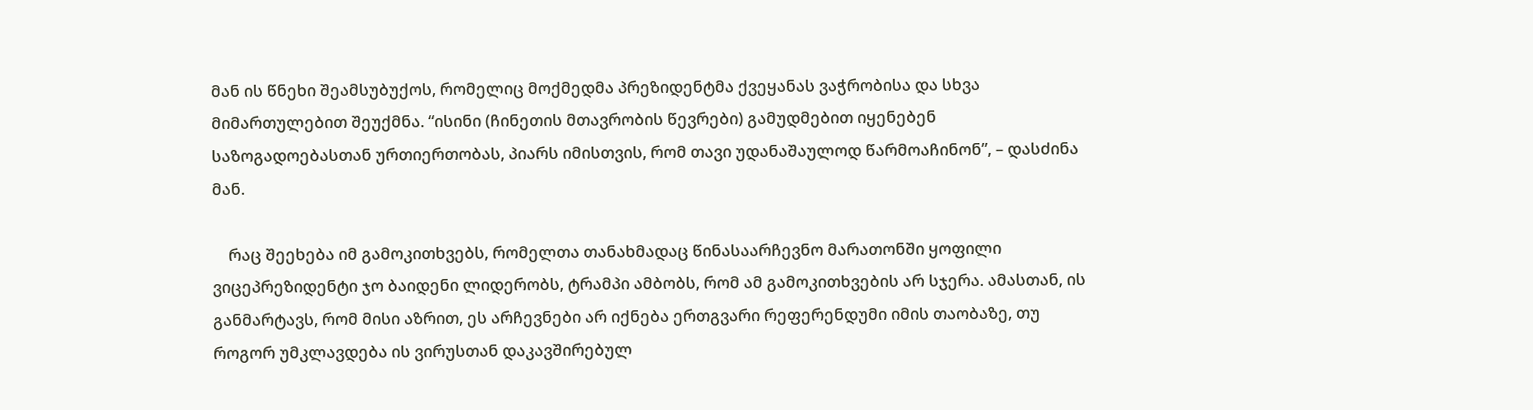მან ის წნეხი შეამსუბუქოს, რომელიც მოქმედმა პრეზიდენტმა ქვეყანას ვაჭრობისა და სხვა მიმართულებით შეუქმნა. “ისინი (ჩინეთის მთავრობის წევრები) გამუდმებით იყენებენ საზოგადოებასთან ურთიერთობას, პიარს იმისთვის, რომ თავი უდანაშაულოდ წარმოაჩინონ”, – დასძინა მან.

    რაც შეეხება იმ გამოკითხვებს, რომელთა თანახმადაც წინასაარჩევნო მარათონში ყოფილი ვიცეპრეზიდენტი ჯო ბაიდენი ლიდერობს, ტრამპი ამბობს, რომ ამ გამოკითხვების არ სჯერა. ამასთან, ის განმარტავს, რომ მისი აზრით, ეს არჩევნები არ იქნება ერთგვარი რეფერენდუმი იმის თაობაზე, თუ როგორ უმკლავდება ის ვირუსთან დაკავშირებულ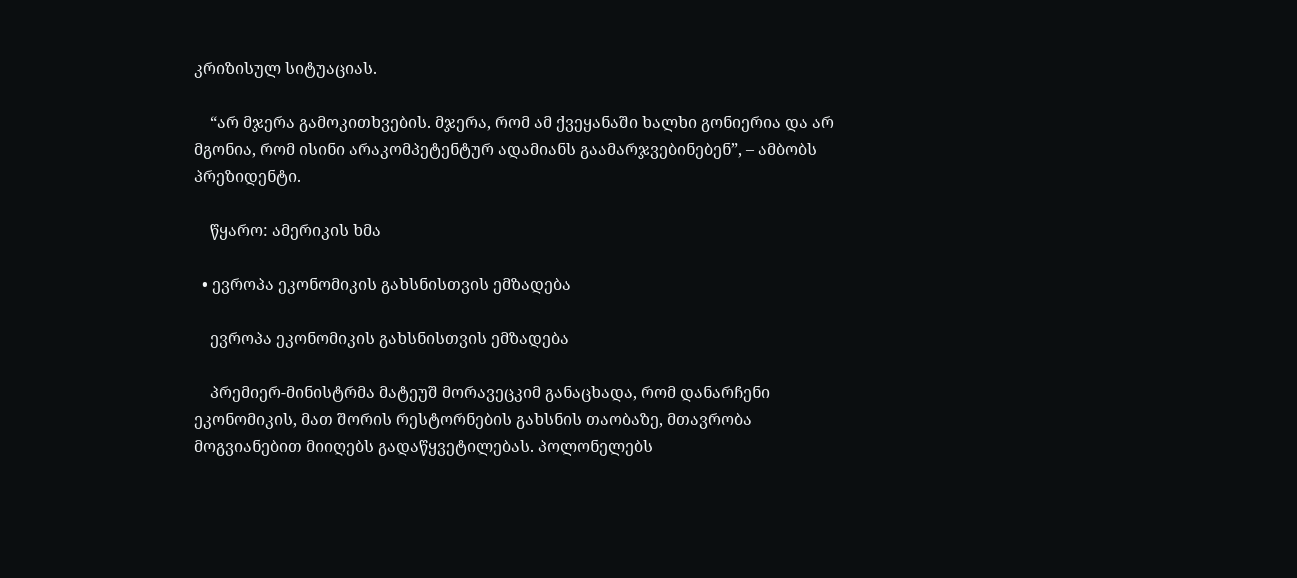კრიზისულ სიტუაციას.

    “არ მჯერა გამოკითხვების. მჯერა, რომ ამ ქვეყანაში ხალხი გონიერია და არ მგონია, რომ ისინი არაკომპეტენტურ ადამიანს გაამარჯვებინებენ”, – ამბობს პრეზიდენტი.

    წყარო: ამერიკის ხმა

  • ევროპა ეკონომიკის გახსნისთვის ემზადება

    ევროპა ეკონომიკის გახსნისთვის ემზადება

    პრემიერ-მინისტრმა მატეუშ მორავეცკიმ განაცხადა, რომ დანარჩენი ეკონომიკის, მათ შორის რესტორნების გახსნის თაობაზე, მთავრობა მოგვიანებით მიიღებს გადაწყვეტილებას. პოლონელებს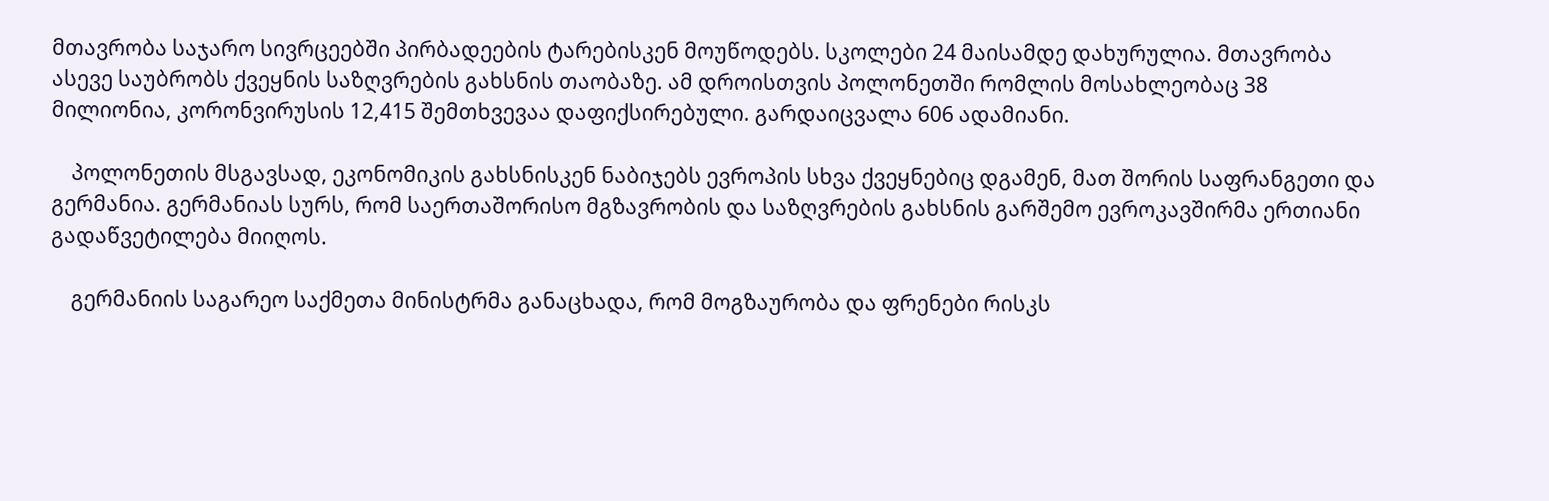მთავრობა საჯარო სივრცეებში პირბადეების ტარებისკენ მოუწოდებს. სკოლები 24 მაისამდე დახურულია. მთავრობა ასევე საუბრობს ქვეყნის საზღვრების გახსნის თაობაზე. ამ დროისთვის პოლონეთში რომლის მოსახლეობაც 38 მილიონია, კორონვირუსის 12,415 შემთხვევაა დაფიქსირებული. გარდაიცვალა 606 ადამიანი.

    პოლონეთის მსგავსად, ეკონომიკის გახსნისკენ ნაბიჯებს ევროპის სხვა ქვეყნებიც დგამენ, მათ შორის საფრანგეთი და გერმანია. გერმანიას სურს, რომ საერთაშორისო მგზავრობის და საზღვრების გახსნის გარშემო ევროკავშირმა ერთიანი გადაწვეტილება მიიღოს.

    გერმანიის საგარეო საქმეთა მინისტრმა განაცხადა, რომ მოგზაურობა და ფრენები რისკს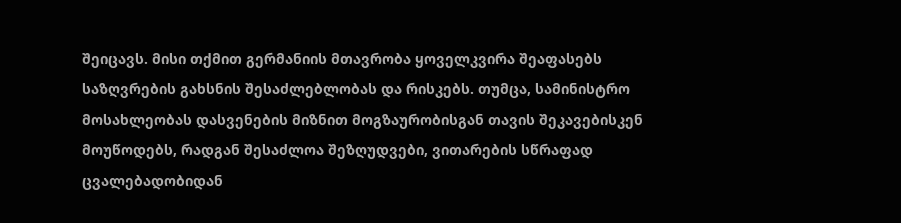შეიცავს. მისი თქმით გერმანიის მთავრობა ყოველკვირა შეაფასებს საზღვრების გახსნის შესაძლებლობას და რისკებს. თუმცა, სამინისტრო მოსახლეობას დასვენების მიზნით მოგზაურობისგან თავის შეკავებისკენ მოუწოდებს, რადგან შესაძლოა შეზღუდვები, ვითარების სწრაფად ცვალებადობიდან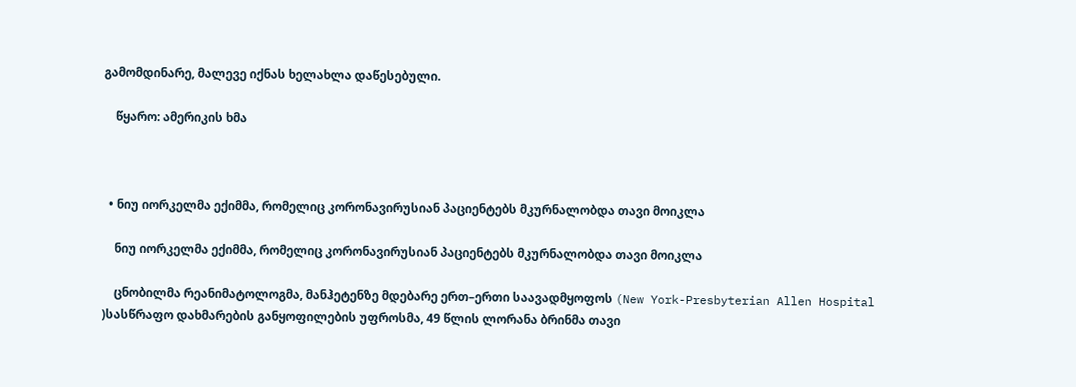გამომდინარე, მალევე იქნას ხელახლა დაწესებული.

    წყარო: ამერიკის ხმა



  • ნიუ იორკელმა ექიმმა, რომელიც კორონავირუსიან პაციენტებს მკურნალობდა თავი მოიკლა

    ნიუ იორკელმა ექიმმა, რომელიც კორონავირუსიან პაციენტებს მკურნალობდა თავი მოიკლა

    ცნობილმა რეანიმატოლოგმა, მანჰეტენზე მდებარე ერთ–ერთი საავადმყოფოს (New York-Presbyterian Allen Hospital )სასწრაფო დახმარების განყოფილების უფროსმა, 49 წლის ლორანა ბრინმა თავი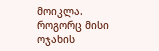მოიკლა. როგორც მისი ოჯახის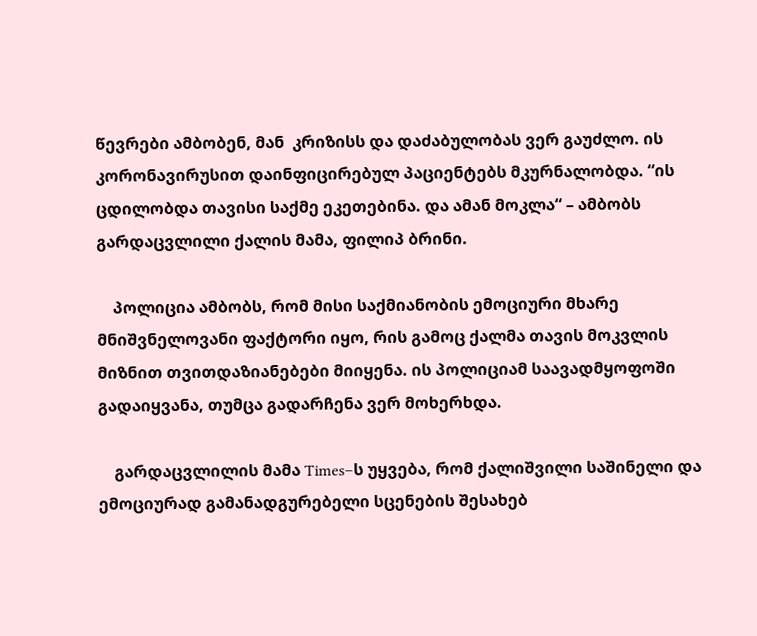წევრები ამბობენ, მან  კრიზისს და დაძაბულობას ვერ გაუძლო. ის კორონავირუსით დაინფიცირებულ პაციენტებს მკურნალობდა. “ის ცდილობდა თავისი საქმე ეკეთებინა. და ამან მოკლა“ – ამბობს გარდაცვლილი ქალის მამა, ფილიპ ბრინი.

    პოლიცია ამბობს, რომ მისი საქმიანობის ემოციური მხარე მნიშვნელოვანი ფაქტორი იყო, რის გამოც ქალმა თავის მოკვლის მიზნით თვითდაზიანებები მიიყენა. ის პოლიციამ საავადმყოფოში გადაიყვანა, თუმცა გადარჩენა ვერ მოხერხდა.

    გარდაცვლილის მამა Times–ს უყვება, რომ ქალიშვილი საშინელი და ემოციურად გამანადგურებელი სცენების შესახებ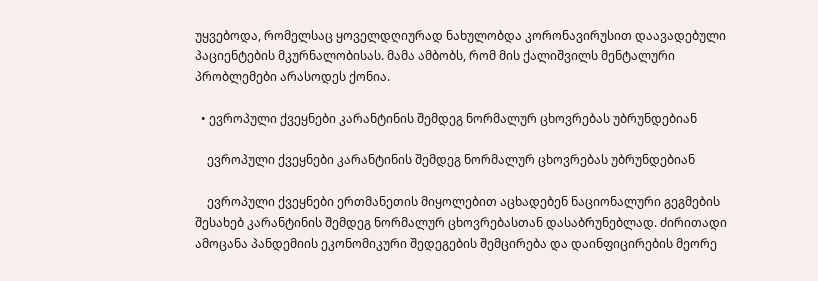უყვებოდა, რომელსაც ყოველდღიურად ნახულობდა კორონავირუსით დაავადებული პაციენტების მკურნალობისას. მამა ამბობს, რომ მის ქალიშვილს მენტალური პრობლემები არასოდეს ქონია.

  • ევროპული ქვეყნები კარანტინის შემდეგ ნორმალურ ცხოვრებას უბრუნდებიან

    ევროპული ქვეყნები კარანტინის შემდეგ ნორმალურ ცხოვრებას უბრუნდებიან

    ევროპული ქვეყნები ერთმანეთის მიყოლებით აცხადებენ ნაციონალური გეგმების შესახებ კარანტინის შემდეგ ნორმალურ ცხოვრებასთან დასაბრუნებლად. ძირითადი ამოცანა პანდემიის ეკონომიკური შედეგების შემცირება და დაინფიცირების მეორე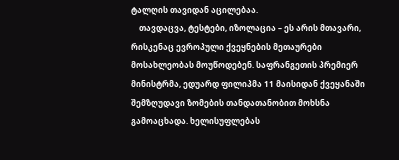ტალღის თავიდან აცილებაა.
    თავდაცვა, ტესტები, იზოლაცია – ეს არის მთავარი, რისკენაც ევროპული ქვეყნების მეთაურები მოსახლეობას მოუწოდებენ. საფრანგეთის პრემიერ მინისტრმა, ედუარდ ფილიპმა 11 მაისიდან ქვეყანაში შემზღუდავი ზომების თანდათანობით მოხსნა გამოაცხადა. ხელისუფლებას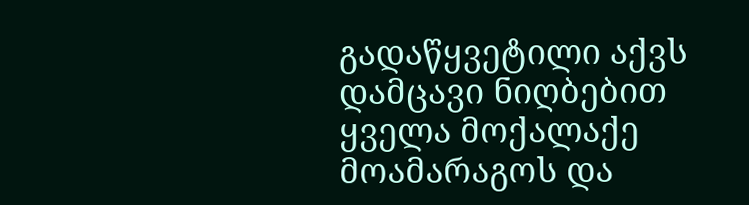გადაწყვეტილი აქვს დამცავი ნიღბებით ყველა მოქალაქე მოამარაგოს და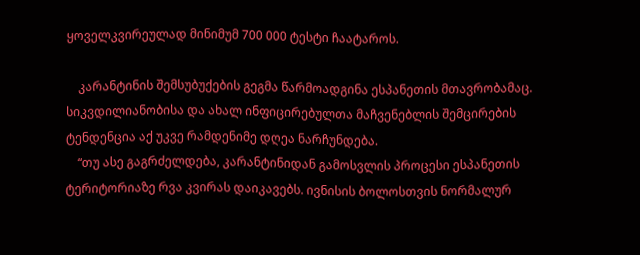ყოველკვირეულად მინიმუმ 700 000 ტესტი ჩაატაროს.

    კარანტინის შემსუბუქების გეგმა წარმოადგინა ესპანეთის მთავრობამაც. სიკვდილიანობისა და ახალ ინფიცირებულთა მაჩვენებლის შემცირების ტენდენცია აქ უკვე რამდენიმე დღეა ნარჩუნდება.
    “თუ ასე გაგრძელდება, კარანტინიდან გამოსვლის პროცესი ესპანეთის ტერიტორიაზე რვა კვირას დაიკავებს. ივნისის ბოლოსთვის ნორმალურ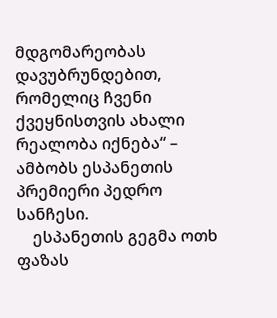მდგომარეობას დავუბრუნდებით, რომელიც ჩვენი ქვეყნისთვის ახალი რეალობა იქნება“ – ამბობს ესპანეთის პრემიერი პედრო სანჩესი.
    ესპანეთის გეგმა ოთხ ფაზას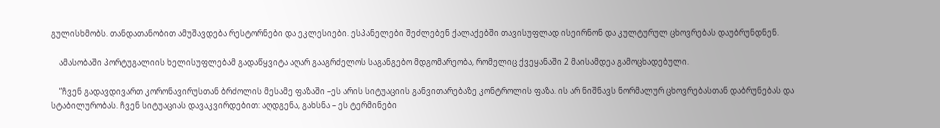გულისხმობს. თანდათანობით ამუშავდება რესტორნები და ეკლესიები. ესპანელები შეძლებენ ქალაქებში თავისუფლად ისეირნონ და კულტურულ ცხოვრებას დაუბრუნდნენ.

    ამასობაში პორტუგალიის ხელისუფლებამ გადაწყვიტა აღარ გააგრძელოს საგანგებო მდგომარეობა, რომელიც ქვეყანაში 2 მაისამდეა გამოცხადებული.

    “ჩვენ გადავდივართ კორონავირუსთან ბრძოლის მესამე ფაზაში –ეს არის სიტუაციის განვითარებაზე კონტროლის ფაზა. ის არ ნიშნავს ნორმალურ ცხოვრებასთან დაბრუნებას და სტაბილურობას. ჩვენ სიტუაციას დავაკვირდებით: აღდგენა, გახსნა – ეს ტერმინები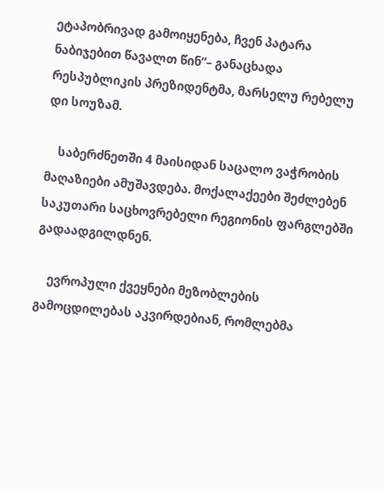ეტაპობრივად გამოიყენება, ჩვენ პატარა ნაბიჯებით წავალთ წინ“– განაცხადა რესპუბლიკის პრეზიდენტმა, მარსელუ რებელუ დი სოუზამ.

    საბერძნეთში 4 მაისიდან საცალო ვაჭრობის მაღაზიები ამუშავდება. მოქალაქეები შეძლებენ საკუთარი საცხოვრებელი რეგიონის ფარგლებში გადაადგილდნენ.

    ევროპული ქვეყნები მეზობლების გამოცდილებას აკვირდებიან, რომლებმა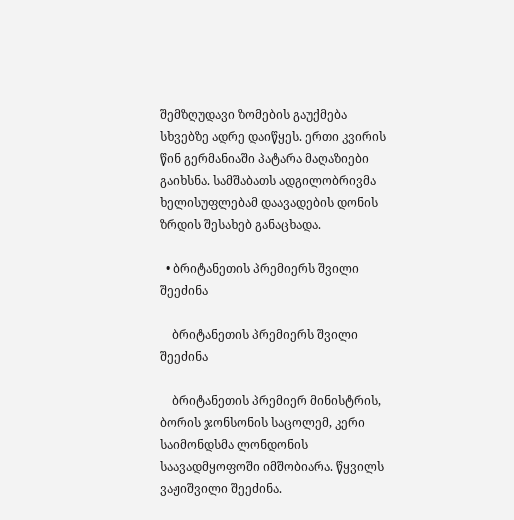შემზღუდავი ზომების გაუქმება სხვებზე ადრე დაიწყეს. ერთი კვირის წინ გერმანიაში პატარა მაღაზიები გაიხსნა. სამშაბათს ადგილობრივმა ხელისუფლებამ დაავადების დონის ზრდის შესახებ განაცხადა.

  • ბრიტანეთის პრემიერს შვილი შეეძინა

    ბრიტანეთის პრემიერს შვილი შეეძინა

    ბრიტანეთის პრემიერ მინისტრის, ბორის ჯონსონის საცოლემ, კერი საიმონდსმა ლონდონის საავადმყოფოში იმშობიარა. წყვილს ვაჟიშვილი შეეძინა.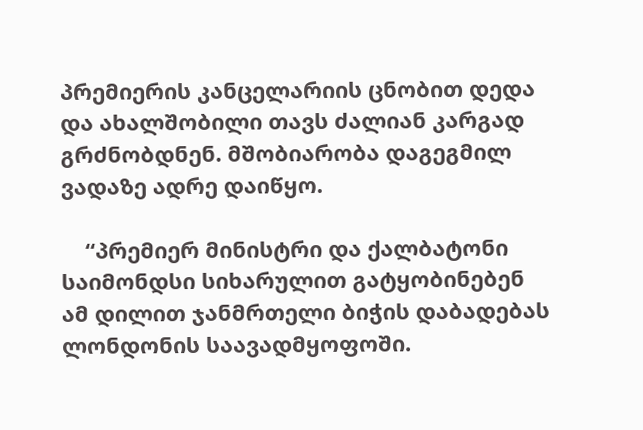პრემიერის კანცელარიის ცნობით დედა და ახალშობილი თავს ძალიან კარგად გრძნობდნენ. მშობიარობა დაგეგმილ ვადაზე ადრე დაიწყო.

    “პრემიერ მინისტრი და ქალბატონი საიმონდსი სიხარულით გატყობინებენ ამ დილით ჯანმრთელი ბიჭის დაბადებას ლონდონის საავადმყოფოში.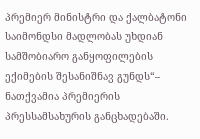პრემიერ მინისტრი და ქალბატონი საიმონდსი მადლობას უხდიან სამშობიარო განყოფილების ექიმების შესანიშნავ გუნდს“– ნათქვამია პრემიერის პრესსამსახურის განცხადებაში.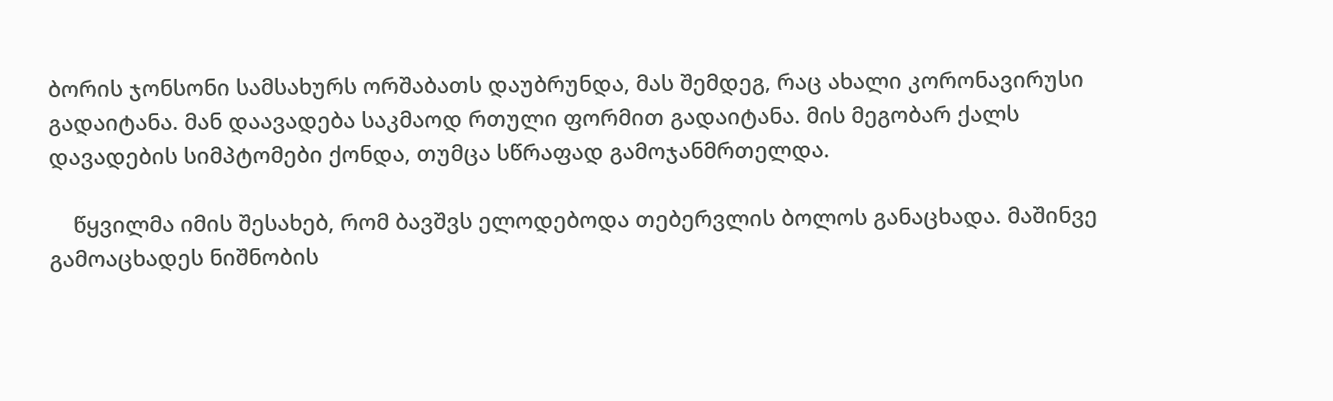ბორის ჯონსონი სამსახურს ორშაბათს დაუბრუნდა, მას შემდეგ, რაც ახალი კორონავირუსი გადაიტანა. მან დაავადება საკმაოდ რთული ფორმით გადაიტანა. მის მეგობარ ქალს დავადების სიმპტომები ქონდა, თუმცა სწრაფად გამოჯანმრთელდა.

    წყვილმა იმის შესახებ, რომ ბავშვს ელოდებოდა თებერვლის ბოლოს განაცხადა. მაშინვე გამოაცხადეს ნიშნობის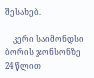შესახებ.

    კერი საიმონდსი ბორის ჯონსონზე 24 წლით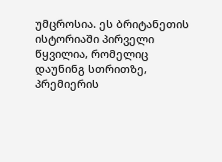უმცროსია. ეს ბრიტანეთის ისტორიაში პირველი წყვილია, რომელიც დაუნინგ სთრითზე, პრემიერის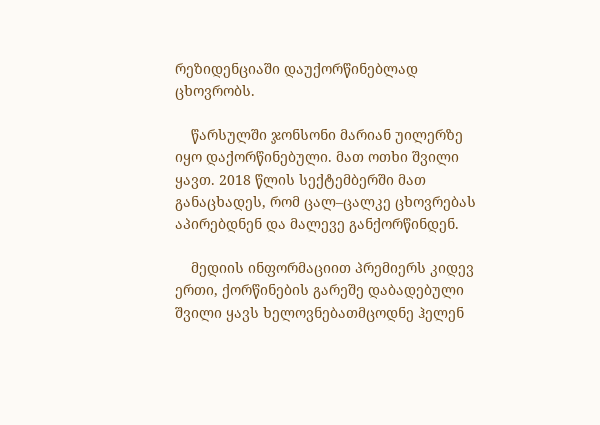რეზიდენციაში დაუქორწინებლად ცხოვრობს.

    წარსულში ჯონსონი მარიან უილერზე იყო დაქორწინებული. მათ ოთხი შვილი ყავთ. 2018 წლის სექტემბერში მათ განაცხადეს, რომ ცალ–ცალკე ცხოვრებას აპირებდნენ და მალევე განქორწინდენ.

    მედიის ინფორმაციით პრემიერს კიდევ ერთი, ქორწინების გარეშე დაბადებული შვილი ყავს ხელოვნებათმცოდნე ჰელენ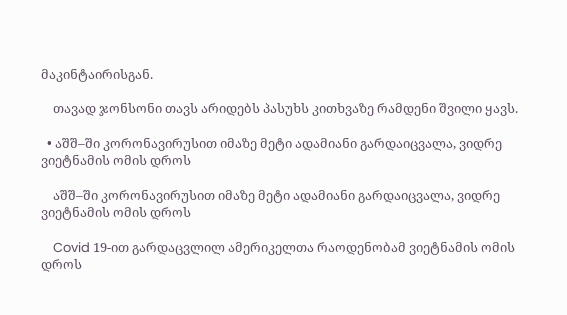მაკინტაირისგან.

    თავად ჯონსონი თავს არიდებს პასუხს კითხვაზე რამდენი შვილი ყავს.

  • აშშ–ში კორონავირუსით იმაზე მეტი ადამიანი გარდაიცვალა, ვიდრე ვიეტნამის ომის დროს

    აშშ–ში კორონავირუსით იმაზე მეტი ადამიანი გარდაიცვალა, ვიდრე ვიეტნამის ომის დროს

    Covid 19-ით გარდაცვლილ ამერიკელთა რაოდენობამ ვიეტნამის ომის დროს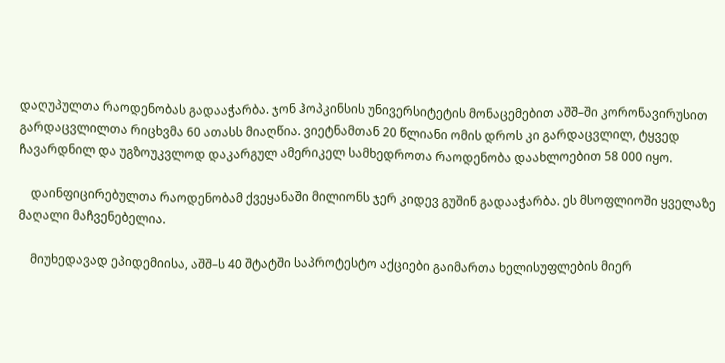დაღუპულთა რაოდენობას გადააჭარბა. ჯონ ჰოპკინსის უნივერსიტეტის მონაცემებით აშშ–ში კორონავირუსით გარდაცვლილთა რიცხვმა 60 ათასს მიაღწია. ვიეტნამთან 20 წლიანი ომის დროს კი გარდაცვლილ, ტყვედ ჩავარდნილ და უგზოუკვლოდ დაკარგულ ამერიკელ სამხედროთა რაოდენობა დაახლოებით 58 000 იყო.

    დაინფიცირებულთა რაოდენობამ ქვეყანაში მილიონს ჯერ კიდევ გუშინ გადააჭარბა. ეს მსოფლიოში ყველაზე მაღალი მაჩვენებელია.

    მიუხედავად ეპიდემიისა, აშშ–ს 40 შტატში საპროტესტო აქციები გაიმართა ხელისუფლების მიერ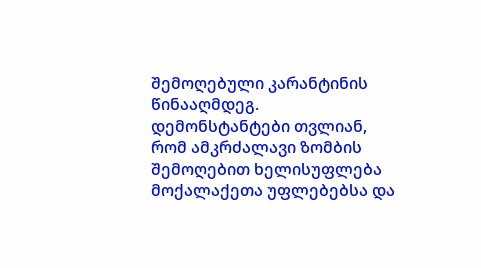შემოღებული კარანტინის წინააღმდეგ. დემონსტანტები თვლიან, რომ ამკრძალავი ზომბის შემოღებით ხელისუფლება მოქალაქეთა უფლებებსა და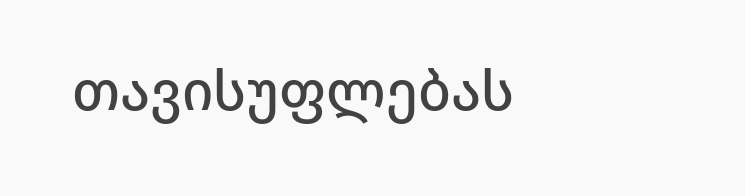თავისუფლებას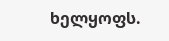ხელყოფს.